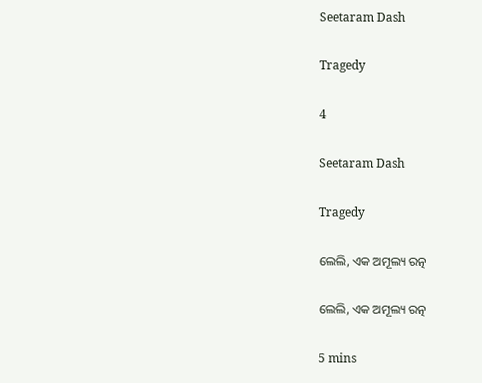Seetaram Dash

Tragedy

4

Seetaram Dash

Tragedy

ଲେଲି, ଏକ ଅମୂଲ୍ୟ ରତ୍ନ

ଲେଲି, ଏକ ଅମୂଲ୍ୟ ରତ୍ନ

5 mins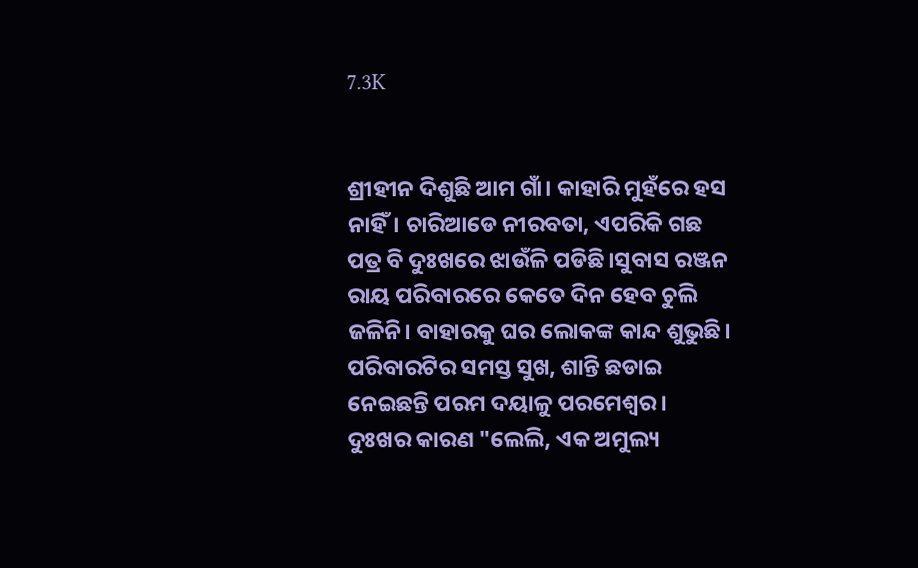7.3K


ଶ୍ରୀହୀନ ଦିଶୁଛି ଆମ ଗାଁ। କାହାରି ମୁହଁରେ ହସ ନାହିଁ। ଚାରିଆଡେ ନୀରବତା, ଏପରିକି ଗଛ ପତ୍ର ବି ଦୁଃଖରେ ଝାଉଁଳି ପଡିଛି।ସୁବାସ ରଞ୍ଜନ ରାୟ ପରିବାରରେ କେତେ ଦିନ ହେବ ଚୁଲି ଜଳିନି। ବାହାରକୁ ଘର ଲୋକଙ୍କ କାନ୍ଦ ଶୁଭୁଛି। ପରିବାରଟିର ସମସ୍ତ ସୁଖ, ଶାନ୍ତି ଛଡାଇ ନେଇଛନ୍ତି ପରମ ଦୟାଳୁ ପରମେଶ୍ବର। ଦୁଃଖର କାରଣ "ଲେଲି, ଏକ ଅମୁଲ୍ୟ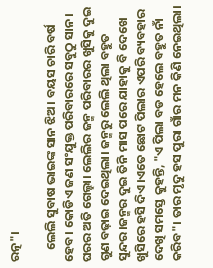ରତ୍ନ"।

    ଲେଲି ସୁବାଷ ଭାଇଙ୍କ ସାନ ଝିଅ। ବୟସ ଚାରି ବର୍ଷ ହେବ। କୋଡିଏ ଜଣ ସଂଯୁକ୍ତ ପରିବାରରେ ସବୁଠୁ ସାନ। ଘରର ଅତି ଗେଲ୍ହା। ଲେଲିର ଜନ୍ମ ପରିବାରର ଖୁସିକୁ ଦୁଇ ଗୁଣ ବଢ଼ାଇ ଦେଇଥିଲା। ଜନ୍ମରୁ ଲେଲି ଥିଲା ବହୁତ ସୁନ୍ଦର।ଜନ୍ମର ଦୁଇ ତିନି ମାସ ପରେ ଯାହାକୁ ବି ଦେଖେ ଖୁସିରେ ହସି ଦିଏ।ଏତେ ଛୋଟ ପିଲାର ଏପରି ବ୍ୟବହାର ଦେଖି ସମସ୍ତେ କୁହନ୍ତି, "ଏ ପିଲା ବଡ ହେଲେ ବହୁତ ନାଁ କରିବ"। ତାର ମୃଦୁ ହସ ପୁରା ଗାଁର ମନ କିଣି ନେଇଥିଲା।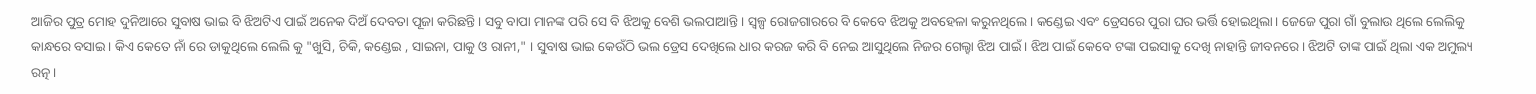ଆଜିର ପୁତ୍ର ମୋହ ଦୁନିଆରେ ସୁବାଷ ଭାଇ ବି ଝିଅଟିଏ ପାଇଁ ଅନେକ ଦିଅଁ ଦେବତା ପୂଜା କରିଛନ୍ତି। ସବୁ ବାପା ମାନଙ୍କ ପରି ସେ ବି ଝିଅକୁ ବେଶି ଭଲପାଆନ୍ତି। ସ୍ୱଳ୍ପ ରୋଜଗାରରେ ବି କେବେ ଝିଅକୁ ଅବହେଳା କରୁନଥିଲେ। କଣ୍ଡେଇ ଏବଂ ଡ୍ରେସରେ ପୁରା ଘର ଭର୍ତ୍ତି ହୋଇଥିଲା। ଜେଜେ ପୁରା ଗାଁ ବୁଲାଉ ଥିଲେ ଲେଲିକୁ କାନ୍ଧରେ ବସାଇ। କିଏ କେତେ ନାଁ ରେ ଡାକୁଥିଲେ ଲେଲି କୁ "ଖୁସି, ଚିକି, କଣ୍ଡେଇ , ସାଇନା, ପାକୁ ଓ ରାନୀ," । ସୁବାଷ ଭାଇ କେଉଁଠି ଭଲ ଡ୍ରେସ ଦେଖିଲେ ଧାର କରଜ କରି ବି ନେଇ ଆସୁଥିଲେ ନିଜର ଗେଲ୍ହା ଝିଅ ପାଇଁ। ଝିଅ ପାଇଁ କେବେ ଟଙ୍କା ପଇସାକୁ ଦେଖି ନାହାନ୍ତି ଜୀବନରେ। ଝିଅଟି ତାଙ୍କ ପାଇଁ ଥିଲା ଏକ ଅମୁଲ୍ୟ ରତ୍ନ।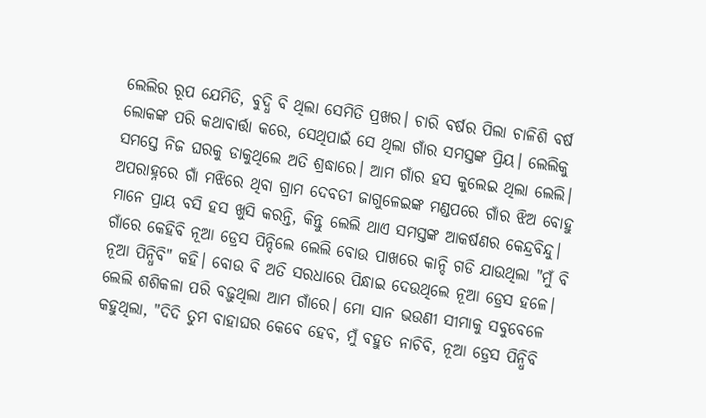ଲେଲିର ରୂପ ଯେମିତି, ବୁଦ୍ଧି ବି ଥିଲା ସେମିତି ପ୍ରଖର। ଚାରି ବର୍ଷର ପିଲା ଚାଳିଶି ବର୍ଷ ଲୋକଙ୍କ ପରି କଥାବାର୍ତ୍ତା କରେ, ସେଥିପାଇଁ ସେ ଥିଲା ଗାଁର ସମସ୍ତଙ୍କ ପ୍ରିୟ। ଲେଲିକୁ ସମସ୍ତେ ନିଜ ଘରକୁ ଡାକୁଥିଲେ ଅତି ଶ୍ରଦ୍ଧାରେ। ଆମ ଗାଁର ହସ କୁଲେଇ ଥିଲା ଲେଲି। ଅପରାହ୍ନରେ ଗାଁ ମଝିରେ ଥିବା ଗ୍ରାମ ଦେବତୀ ଜାଗୁଳେଇଙ୍କ ମଣ୍ଡପରେ ଗାଁର ଝିଅ ବୋହୁ ମାନେ ପ୍ରାୟ ବସି ହସ ଖୁସି କରନ୍ତି, କିନ୍ତୁ ଲେଲି ଥାଏ ସମସ୍ତଙ୍କ ଆକର୍ଷଣର କେନ୍ଦ୍ରବିନ୍ଦୁ। ଗାଁରେ କେହିବି ନୂଆ ଡ୍ରେସ ପିନ୍ଦିଲେ ଲେଲି ବୋଉ ପାଖରେ କାନ୍ଦି ଗଡି ଯାଉଥିଲା "ମୁଁ ବି ନୂଆ ପିନ୍ଧିବି" କହି। ବୋଉ ବି ଅତି ସରଧାରେ ପିନ୍ଧାଇ ଦେଉଥିଲେ ନୂଆ ଡ୍ରେସ ହଳେ। ଲେଲି ଶଶିକଳା ପରି ବଢ଼ୁଥିଲା ଆମ ଗାଁରେ। ମୋ ସାନ ଭଉଣୀ ସୀମାକୁ ସବୁବେଳେ କହୁଥିଲା, "ଦିଦି ତୁମ ବାହାଘର କେବେ ହେବ, ମୁଁ ବହୁତ ନାଚିବି, ନୂଆ ଡ୍ରେସ ପିନ୍ଧିବି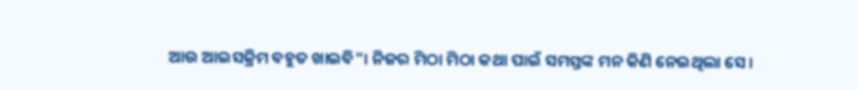ଆଉ ଆଇସକ୍ରିମ ବହୁତ ଖାଇବି"। ନିଜର ମିଠା ମିଠା କଥା ପାଇଁ ସମସ୍ତଙ୍କ ମନ କିଣି ନେଇଥିଲା ସେ।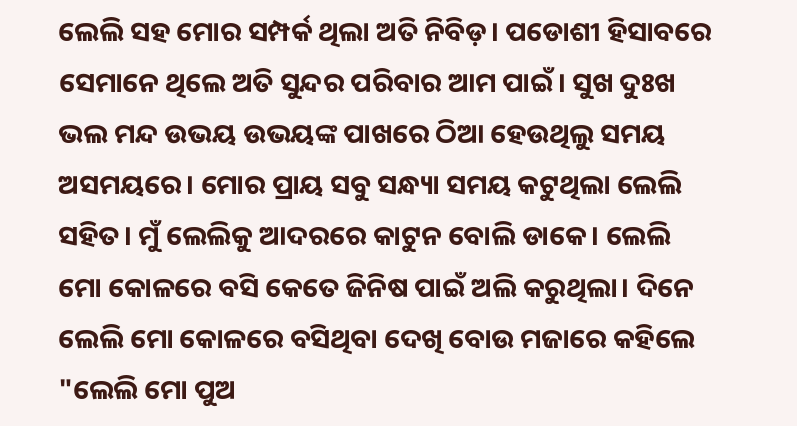ଲେଲି ସହ ମୋର ସମ୍ପର୍କ ଥିଲା ଅତି ନିବିଡ଼। ପଡୋଶୀ ହିସାବରେ ସେମାନେ ଥିଲେ ଅତି ସୁନ୍ଦର ପରିବାର ଆମ ପାଇଁ। ସୁଖ ଦୁଃଖ ଭଲ ମନ୍ଦ ଉଭୟ ଉଭୟଙ୍କ ପାଖରେ ଠିଆ ହେଉଥିଲୁ ସମୟ ଅସମୟରେ। ମୋର ପ୍ରାୟ ସବୁ ସନ୍ଧ୍ୟା ସମୟ କଟୁଥିଲା ଲେଲି ସହିତ। ମୁଁ ଲେଲିକୁ ଆଦରରେ କାଟୁନ ବୋଲି ଡାକେ। ଲେଲି ମୋ କୋଳରେ ବସି କେତେ ଜିନିଷ ପାଇଁ ଅଲି କରୁଥିଲା। ଦିନେ ଲେଲି ମୋ କୋଳରେ ବସିଥିବା ଦେଖି ବୋଉ ମଜାରେ କହିଲେ "ଲେଲି ମୋ ପୁଅ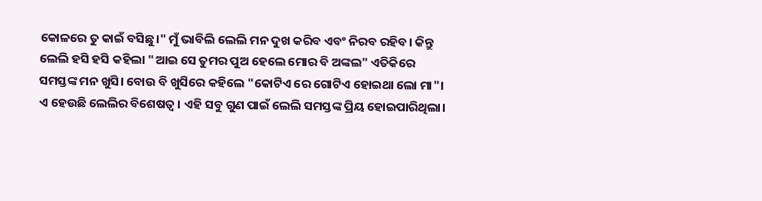କୋଳରେ ତୁ କାଇଁ ବସିଛୁ।" ମୁଁ ଭାବିଲି ଲେଲି ମନ ଦୁଖ କରିବ ଏବଂ ନିରବ ରହିବ। କିନ୍ତୁ ଲେଲି ହସି ହସି କହିଲା "ଆଇ ସେ ତୁମର ପୁଅ ହେଲେ ମୋର ବି ଅଙ୍କଲ" ଏତିକିରେ ସମସ୍ତଙ୍କ ମନ ଖୁସି। ବୋଉ ବି ଖୁସିରେ କହିଲେ "କୋଟିଏ ରେ ଗୋଟିଏ ହୋଇଥା ଲୋ ମା"। ଏ ହେଉଛି ଲେଲିର ବିଶେଷତ୍ୱ। ଏହି ସବୁ ଗୁଣ ପାଇଁ ଲେଲି ସମସ୍ତଙ୍କ ପ୍ରିୟ ହୋଇପାରିଥିଲା।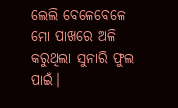ଲେଲି ବେଳେବେଳେ ମୋ ପାଖରେ ଅଳି କରୁଥିଲା ସୁନାରି ଫୁଲ ପାଇଁ।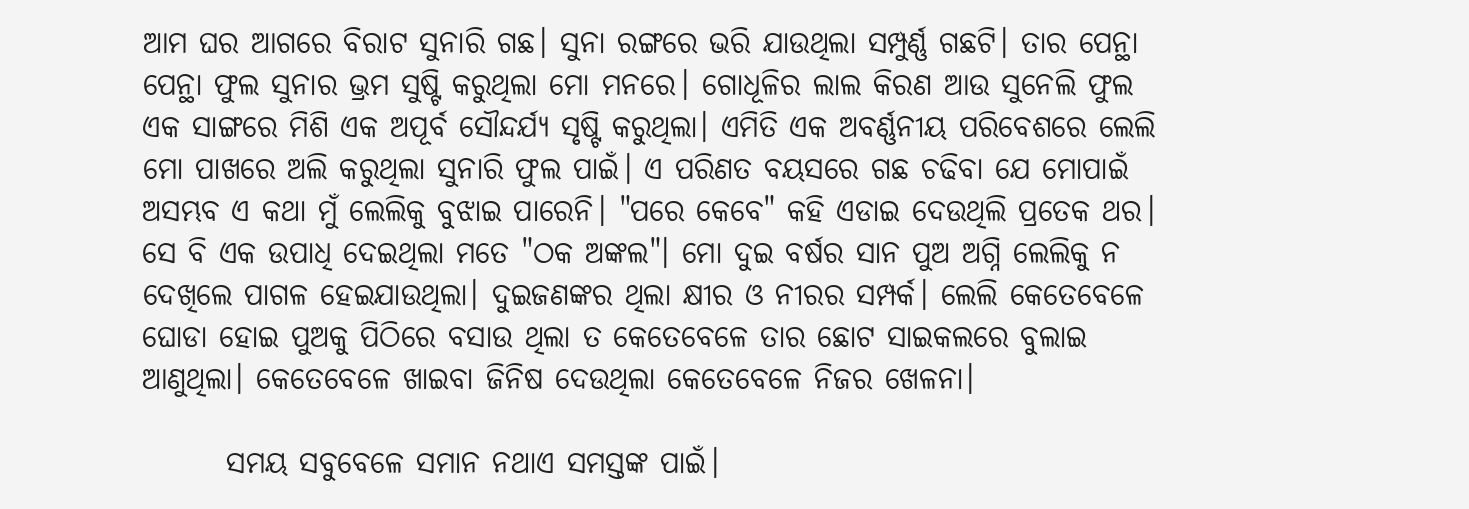ଆମ ଘର ଆଗରେ ବିରାଟ ସୁନାରି ଗଛ। ସୁନା ରଙ୍ଗରେ ଭରି ଯାଉଥିଲା ସମ୍ପୁର୍ଣ୍ଣ ଗଛଟି। ତାର ପେନ୍ଥା ପେନ୍ଥା ଫୁଲ ସୁନାର ଭ୍ରମ ସୁଷ୍ଟି କରୁଥିଲା ମୋ ମନରେ। ଗୋଧୂଳିର ଲାଲ କିରଣ ଆଉ ସୁନେଲି ଫୁଲ ଏକ ସାଙ୍ଗରେ ମିଶି ଏକ ଅପୂର୍ବ ସୌନ୍ଦର୍ଯ୍ୟ ସୃଷ୍ଟି କରୁଥିଲା। ଏମିତି ଏକ ଅବର୍ଣ୍ଣନୀୟ ପରିବେଶରେ ଲେଲି ମୋ ପାଖରେ ଅଲି କରୁଥିଲା ସୁନାରି ଫୁଲ ପାଇଁ। ଏ ପରିଣତ ବୟସରେ ଗଛ ଚଢିବା ଯେ ମୋପାଇଁ ଅସମ୍ଭବ ଏ କଥା ମୁଁ ଲେଲିକୁ ବୁଝାଇ ପାରେନି। "ପରେ କେବେ" କହି ଏଡାଇ ଦେଉଥିଲି ପ୍ରତେକ ଥର। ସେ ବି ଏକ ଉପାଧି ଦେଇଥିଲା ମତେ "ଠକ ଅଙ୍କଲ"। ମୋ ଦୁଇ ବର୍ଷର ସାନ ପୁଅ ଅଗ୍ନି ଲେଲିକୁ ନ ଦେଖିଲେ ପାଗଳ ହେଇଯାଉଥିଲା। ଦୁଇଜଣଙ୍କର ଥିଲା କ୍ଷୀର ଓ ନୀରର ସମ୍ପର୍କ। ଲେଲି କେତେବେଳେ ଘୋଡା ହୋଇ ପୁଅକୁ ପିଠିରେ ବସାଉ ଥିଲା ତ କେତେବେଳେ ତାର ଛୋଟ ସାଇକଲରେ ବୁଲାଇ ଆଣୁଥିଲା। କେତେବେଳେ ଖାଇବା ଜିନିଷ ଦେଉଥିଲା କେତେବେଳେ ନିଜର ଖେଳନା।

       ସମୟ ସବୁବେଳେ ସମାନ ନଥାଏ ସମସ୍ତଙ୍କ ପାଇଁ।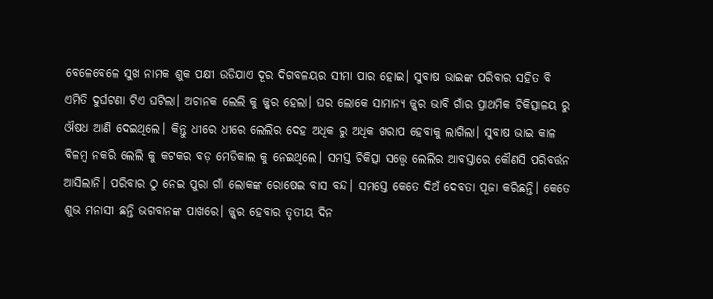ବେଳେବେଳେ ସୁଖ ନାମକ ଶୁକ ପକ୍ଷୀ ଉଡିଯାଏ ଦୂର ଦିଗବଳୟର ସୀମା ପାର ହୋଇ। ସୁବାଷ ଭାଇଙ୍କ ପରିବାର ସହିତ ବି ଏମିତି ଦୁର୍ଘଟଣା ଟିଏ ଘଟିଲା। ଅଚାନକ ଲେଲି କୁ ଜ୍ଜ୍ୱର ହେଲା। ଘର ଲୋକେ ସାମାନ୍ୟ ଜ୍ଜ୍ୱର ଭାବି ଗାଁର ପ୍ରାଥମିକ ଚିକିତ୍ସାଳୟ ରୁ ଔଷଧ ଆଣି ଦେଇଥିଲେ। କିନ୍ତୁ ଧୀରେ ଧୀରେ ଲେଲିର ଦେହ ଅଧିକ ରୁ ଅଧିକ ଖରାପ ହେବାକୁ ଲାଗିଲା। ସୁବାଷ ଭାଇ କାଳ ବିଳମ୍ବ ନକରି ଲେଲି କୁ କଟକର ବଡ଼ ମେଡିକାଲ କୁ ନେଇଥିଲେ। ସମସ୍ତ ଚିକିତ୍ସା ସତ୍ତ୍ୱେ ଲେଲିର ଆବସ୍ତାରେ କୌଣସି ପରିବର୍ତ୍ତନ ଆସିଲାନି। ପରିବାର ଠୁ ନେଇ ପୁରା ଗାଁ ଲୋକଙ୍କ ରୋଷେଇ ବାସ ବନ୍ଦ। ସମସ୍ତେ କେତେ ଦିଅଁ ଦେବତା ପୂଜା କରିଛନ୍ତି। କେତେ ଶୁଭ ମନାସୀ ଛନ୍ତି ଭଗବାନଙ୍କ ପାଖରେ। ଜ୍ଜ୍ୱର ହେବାର ତୃତୀୟ ଦିନ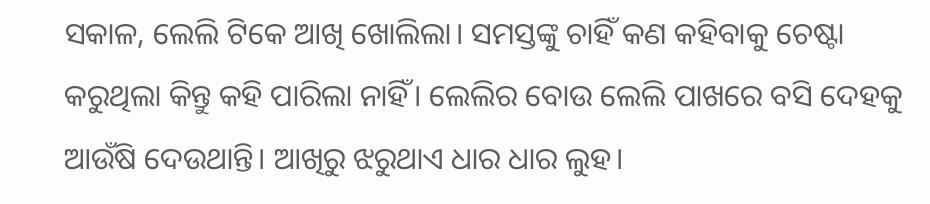ସକାଳ, ଲେଲି ଟିକେ ଆଖି ଖୋଲିଲା। ସମସ୍ତଙ୍କୁ ଚାହିଁ କଣ କହିବାକୁ ଚେଷ୍ଟା କରୁଥିଲା କିନ୍ତୁ କହି ପାରିଲା ନାହିଁ। ଲେଲିର ବୋଉ ଲେଲି ପାଖରେ ବସି ଦେହକୁ ଆଉଁଷି ଦେଉଥାନ୍ତି। ଆଖିରୁ ଝରୁଥାଏ ଧାର ଧାର ଲୁହ।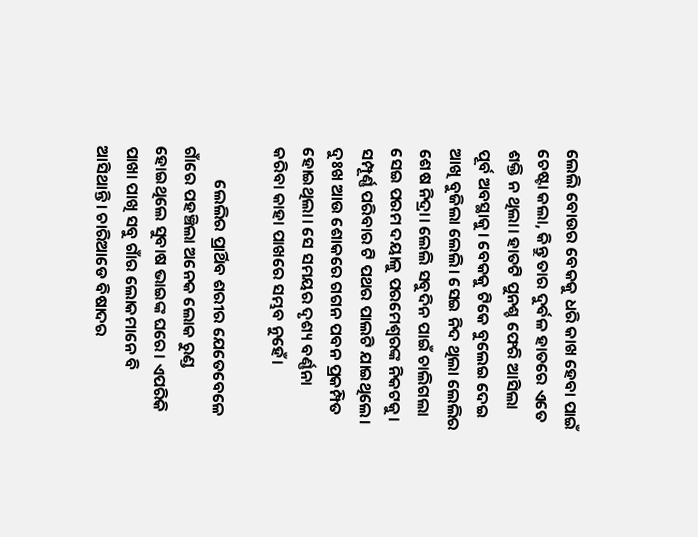ଲେଲି ବୋଉର ବେକକୁ ଧରି କାଖ ହେବା ପାଇଁ ଚେଷ୍ଟା କଲା, କିନ୍ତୁ ତାର ଦୁର୍ବଳ ହାତରେ ଏତେ ଶକ୍ତି ନ ଥିଲା। ହାତଟି ପୁନଶ୍ଚ ଫେରି ଆସିଲା ପୂର୍ବ ଅବସ୍ଥାକୁ। ବେକକୁ ଟିକେ ବୁଲେଇ ଦେଇ ଆଖି ବୁଜିଲା ଲେଲି। ସେଇ ନିଦ ଥିଲା ଲେଲିର ଶେଷ ନିଦ୍ରା। ଲେଲି ସବୁଦିନ ପାଇଁ ଚାଲିଗଲା ସେଇ ପରମ ଦୟାଳୁ ପରମେଶ୍ବରଙ୍କ ନିକଟକୁ। ସମ୍ପୂର୍ଣ୍ଣ ପରିବାର ଟି ପଥର ପାଲଟି ଯାଇଥିଲେ। ଦୁଃଖ ଆଉ ଶୋକରେ ଗଗନ ପବନ ପ୍ରକମ୍ପିତ ହୋଇଥିଲା। ସେ ସମୟର ଦୃଶ୍ୟ ବର୍ଣ୍ଣନା କରିବା କାହା ପାଖରେ ସମ୍ଭବ ନୁହେଁ।

         ଲେଲିର ପ୍ରାର୍ଥିବ ଶରୀର ଯେତେବେଳେ ଗାଁରେ ପହଞ୍ଚିଲା ଅନେକ ଲୋକ ରୁଣ୍ଡ ହୋଇଥିଲେ ସୁବାଷ ଭାଇଙ୍କ ଘରେ। ଏପରିକି ପାଖା ପାଖି ସବୁ ଗାଁର ଲୋକମାନେ ବି ଆସିଥାନ୍ତି। ଚାରିଆଡେ ବିଷାଦର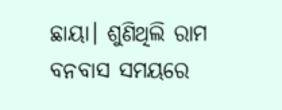ଛାୟା। ଶୁଣିଥିଲି ରାମ ବନବାସ ସମୟରେ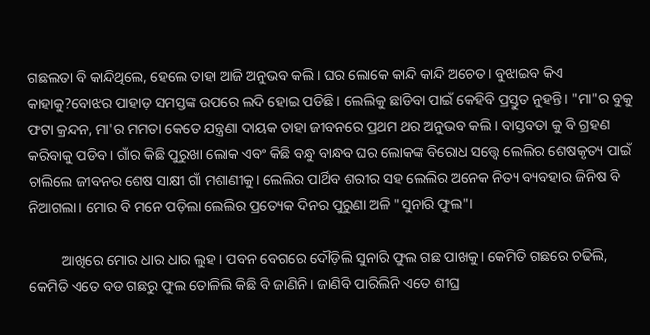ଗଛଲତା ବି କାନ୍ଦିଥିଲେ, ହେଲେ ତାହା ଆଜି ଅନୁଭବ କଲି। ଘର ଲୋକେ କାନ୍ଦି କାନ୍ଦି ଅଚେତ। ବୁଝାଇବ କିଏ କାହାକୁ?ବୋଝର ପାହାଡ଼ ସମସ୍ତଙ୍କ ଉପରେ ଲଦି ହୋଇ ପଡିଛି। ଲେଲିକୁ ଛାଡିବା ପାଇଁ କେହିବି ପ୍ରସ୍ତୁତ ନୁହନ୍ତି। "ମା"ର ବୁକୁ ଫଟା କ୍ରନ୍ଦନ, ମା'ର ମମତା କେତେ ଯନ୍ତ୍ରଣା ଦାୟକ ତାହା ଜୀବନରେ ପ୍ରଥମ ଥର ଅନୁଭବ କଲି। ବାସ୍ତବତା କୁ ବି ଗ୍ରହଣ କରିବାକୁ ପଡିବ। ଗାଁର କିଛି ପୁରୁଖା ଲୋକ ଏବଂ କିଛି ବନ୍ଧୁ ବାନ୍ଧବ ଘର ଲୋକଙ୍କ ବିରୋଧ ସତ୍ତ୍ୱେ ଲେଲିର ଶେଷକୃତ୍ୟ ପାଇଁ ଚାଲିଲେ ଜୀବନର ଶେଷ ସାକ୍ଷୀ ଗାଁ ମଶାଣୀକୁ। ଲେଲିର ପାର୍ଥିବ ଶରୀର ସହ ଲେଲିର ଅନେକ ନିତ୍ୟ ବ୍ୟବହାର ଜିନିଷ ବି ନିଆଗଲା। ମୋର ବି ମନେ ପଡ଼ିଲା ଲେଲିର ପ୍ରତ୍ୟେକ ଦିନର ପୁରୁଣା ଅଳି "ସୁନାରି ଫୁଲ"।

         ଆଖିରେ ମୋର ଧାର ଧାର ଲୁହ। ପବନ ବେଗରେ ଦୌଡ଼ିଲି ସୁନାରି ଫୁଲ ଗଛ ପାଖକୁ। କେମିତି ଗଛରେ ଚଢିଲି, କେମିତି ଏତେ ବଡ ଗଛରୁ ଫୁଲ ତୋଳିଲି କିଛି ବି ଜାଣିନି। ଜାଣିବି ପାରିଲିନି ଏତେ ଶୀଘ୍ର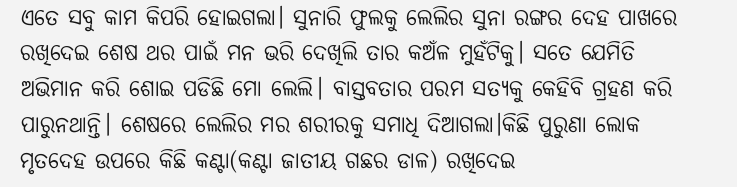ଏତେ ସବୁ କାମ କିପରି ହୋଇଗଲା। ସୁନାରି ଫୁଲକୁ ଲେଲିର ସୁନା ରଙ୍ଗର ଦେହ ପାଖରେ ରଖିଦେଇ ଶେଷ ଥର ପାଇଁ ମନ ଭରି ଦେଖିଲି ତାର କଅଁଳ ମୁହଁଟିକୁ। ସତେ ଯେମିତି ଅଭିମାନ କରି ଶୋଇ ପଡିଛି ମୋ ଲେଲି। ବାସ୍ତବତାର ପରମ ସତ୍ୟକୁ କେହିବି ଗ୍ରହଣ କରି ପାରୁନଥାନ୍ତି। ଶେଷରେ ଲେଲିର ମର ଶରୀରକୁ ସମାଧି ଦିଆଗଲା।କିଛି ପୁରୁଣା ଲୋକ ମୃତଦେହ ଉପରେ କିଛି କଣ୍ଟା(କଣ୍ଟା ଜାତୀୟ ଗଛର ଡାଳ) ରଖିଦେଇ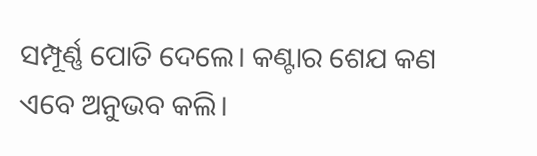ସମ୍ପୂର୍ଣ୍ଣ ପୋତି ଦେଲେ। କଣ୍ଟାର ଶେଯ କଣ ଏବେ ଅନୁଭବ କଲି।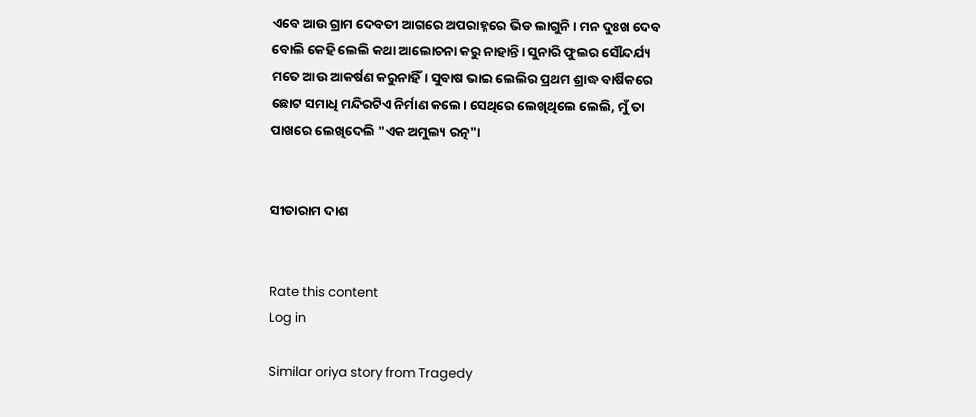ଏବେ ଆଉ ଗ୍ରାମ ଦେବତୀ ଆଗରେ ଅପରାହ୍ନରେ ଭିଡ ଲାଗୁନି। ମନ ଦୁଃଖ ଦେବ ବୋଲି କେହି ଲେଲି କଥା ଆଲୋଚନା କରୁ ନାହାନ୍ତି। ସୁନାରି ଫୁଲର ସୌନ୍ଦର୍ଯ୍ୟ ମତେ ଆଉ ଆକର୍ଷଣ କରୁନାହିଁ। ସୁବାଷ ଭାଇ ଲେଲିର ପ୍ରଥମ ଶ୍ରାଦ୍ଧ ବାର୍ଷିକରେ ଛୋଟ ସମାଧି ମନ୍ଦିରଟିଏ ନିର୍ମାଣ କଲେ। ସେଥିରେ ଲେଖିଥିଲେ ଲେଲି, ମୁଁ ତା ପାଖରେ ଲେଖିଦେଲି "ଏକ ଅମୁଲ୍ୟ ରତ୍ନ"।


ସୀତାରାମ ଦାଶ


Rate this content
Log in

Similar oriya story from Tragedy